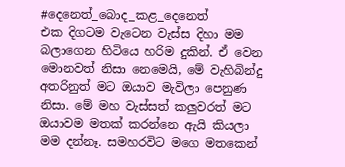#දෙනෙත්_බොද_කළ_දෙනෙත්
එක දිගටම වැටෙන වැස්ස දිහා මම බලාගෙන හිටියෙ හරිම දුකින්. ඒ වෙන මොනවත් නිසා නෙමෙයි, මේ වැහිබින්දු අතරිනුත් මට ඔයාව මැවිලා පෙනුණ නිසා. මේ මහ වැස්සත් කලුවරත් මට ඔයාවම මතක් කරන්නෙ ඇයි කියලා මම දන්නෑ. සමහරවිට මගෙ මතකෙන්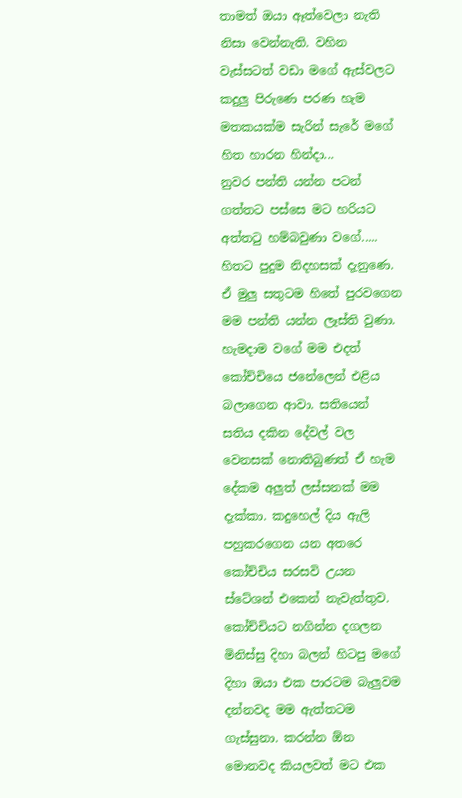තාමත් ඔයා ඈත්වෙලා නැති නිසා වෙන්නැති. වහින වැස්සටත් වඩා මගේ ඇස්වලට කදුලු පිරුණෙ පරණ හැම මතකයක්ම සැරින් සැරේ මගේ හිත හාරන හින්දා...
නුවර පන්ති යන්න පටන් ගත්තට පස්සෙ මට හරියට අත්තටු හම්බවුණා වගේ.....
හිතට පුදුම නිදහසක් දැනුණෙ. ඒ මුලු සතුටම හිතේ පුරවගෙන මම පන්ති යන්න ලෑස්ති වුණා. හැමදාම වගේ මම එදත් කෝච්චියෙ ජනේලෙන් එළිය බලාගෙන ආවා. සතියෙන් සතිය දකින දේවල් වල වෙනසක් නොතිබුණත් ඒ හැම දේකම අලුත් ලස්සනක් මම දැක්කා. කදුහෙල් දිය ඇලි පහුකරගෙන යන අතරෙ කෝච්චිය සරසවි උයන ස්ටේශන් එකෙන් නැවැත්තුව. කෝච්චියට නගින්න දගලන මිනිස්සු දිහා බලන් හිටපු මගේ දිහා ඔයා එක පාරටම බැලුවම දන්නවද මම ඇත්තටම ගැස්සුනා. කරන්න ඕන මොනවද කියලවත් මට එක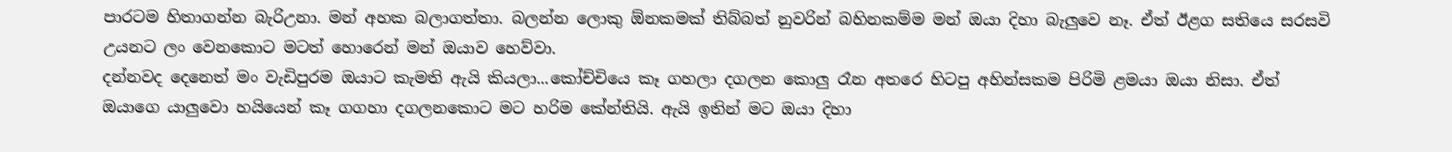පාරටම හිතාගන්න බැරිඋනා. මන් අහක බලාගත්තා. බලන්න ලොකු ඕනකමක් තිබ්බත් නුවරින් බහිනකම්ම මන් ඔයා දිහා බැලුවෙ නෑ. ඒත් ඊළග සතියෙ සරසවි උයනට ලං වෙනකොට මටත් හොරෙන් මන් ඔයාව හෙව්වා.
දන්නවද දෙනෙත් මං වැඩිපුරම ඔයාට කැමති ඇයි කියලා...කෝච්චියෙ කෑ ගහලා දගලන කොලු රෑන අතරෙ හිටපු අහින්සකම පිරිමි ළමයා ඔයා නිසා. ඒත් ඔයාගෙ යාලුවො හයියෙන් කෑ ගගහා දගලනකොට මට හරිම කේන්තියි. ඇයි ඉතින් මට ඔයා දිහා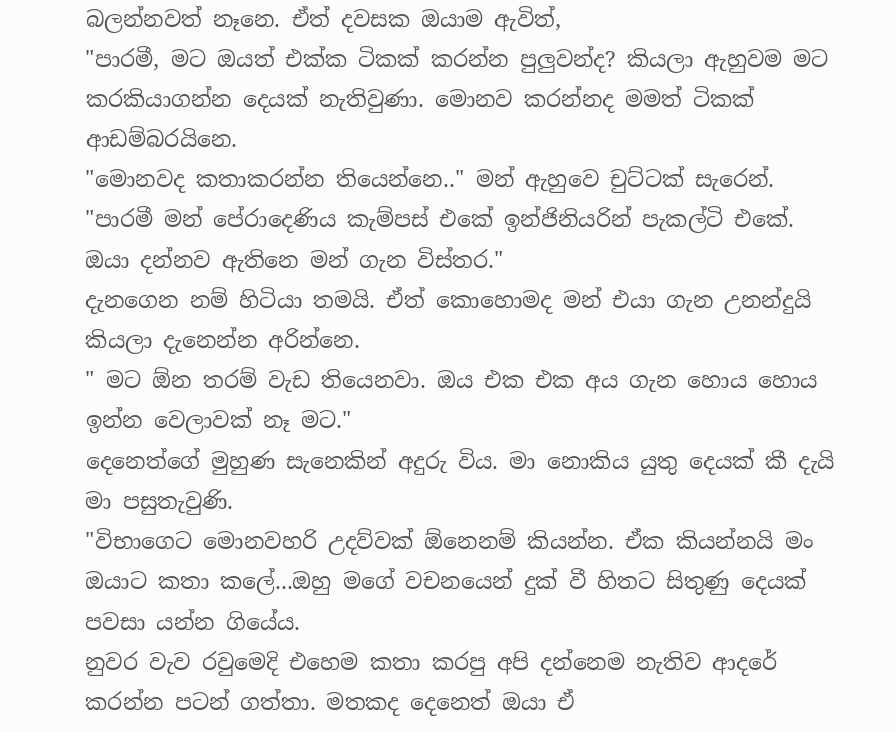බලන්නවත් නෑනෙ. ඒත් දවසක ඔයාම ඇවිත්,
"පාරමී, මට ඔයත් එක්ක ටිකක් කරන්න පුලුවන්ද? කියලා ඇහුවම මට කරකියාගන්න දෙයක් නැතිවුණා. මොනව කරන්නද මමත් ටිකක් ආඩම්බරයිනෙ.
"මොනවද කතාකරන්න තියෙන්නෙ.." මන් ඇහුවෙ චුට්ටක් සැරෙන්.
"පාරමී මන් පේරාදෙණිය කැම්පස් එකේ ඉන්ජිනියරින් පැකල්ටි එකේ. ඔයා දන්නව ඇතිනෙ මන් ගැන විස්තර."
දැනගෙන නම් හිටියා තමයි. ඒත් කොහොමද මන් එයා ගැන උනන්දුයි කියලා දැනෙන්න අරින්නෙ.
" මට ඕන තරම් වැඩ තියෙනවා. ඔය එක එක අය ගැන හොය හොය ඉන්න වෙලාවක් නෑ මට."
දෙනෙත්ගේ මුහුණ සැනෙකින් අදුරු විය. මා නොකිය යුතු දෙයක් කී දැයි මා පසුතැවුණි.
"විභාගෙට මොනවහරි උදව්වක් ඕනෙනම් කියන්න. ඒක කියන්නයි මං ඔයාට කතා කලේ...ඔහු මගේ වචනයෙන් දුක් වී හිතට සිතුණු දෙයක් පවසා යන්න ගියේය.
නුවර වැව රවුමෙදි එහෙම කතා කරපු අපි දන්නෙම නැතිව ආදරේ කරන්න පටන් ගත්තා. මතකද දෙනෙත් ඔයා ඒ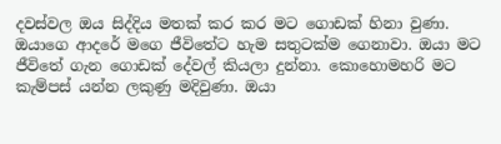දවස්වල ඔය සිද්දිය මතක් කර කර මට ගොඩක් හිනා වුණා. ඔයාගෙ ආදරේ මගෙ ජීවිතේට හැම සතුටක්ම ගෙනාවා. ඔයා මට ජීවිතේ ගැන ගොඩක් දේවල් කියලා දුන්නා. කොහොමහරි මට කැම්පස් යන්න ලකුණු මදිවුණා. ඔයා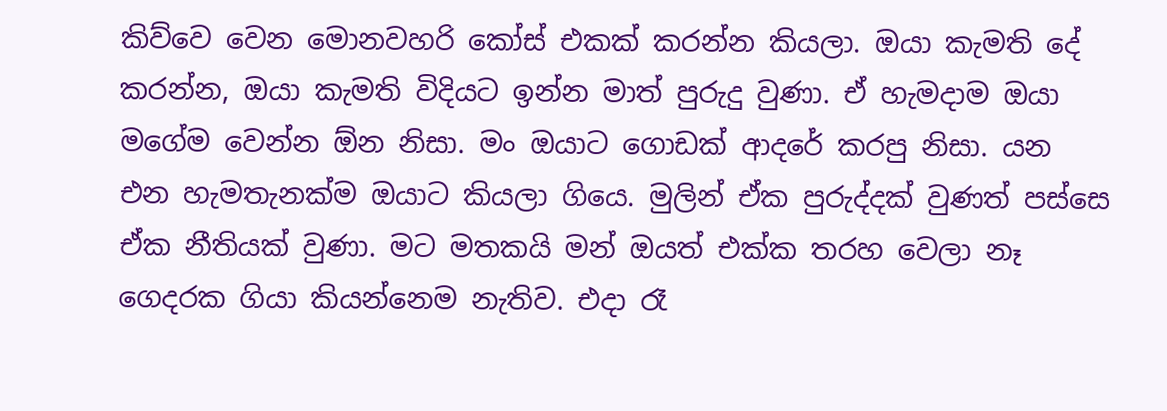කිව්වෙ වෙන මොනවහරි කෝස් එකක් කරන්න කියලා. ඔයා කැමති දේ කරන්න, ඔයා කැමති විදියට ඉන්න මාත් පුරුදු වුණා. ඒ හැමදාම ඔයා මගේම වෙන්න ඕන නිසා. මං ඔයාට ගොඩක් ආදරේ කරපු නිසා. යන එන හැමතැනක්ම ඔයාට කියලා ගියෙ. මුලින් ඒක පුරුද්දක් වුණත් පස්සෙ ඒක නීතියක් වුණා. මට මතකයි මන් ඔයත් එක්ක තරහ වෙලා නෑ ගෙදරක ගියා කියන්නෙම නැතිව. එදා රෑ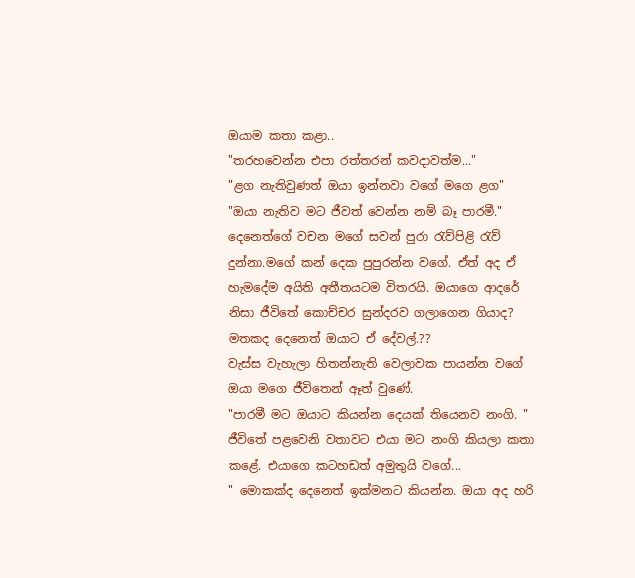ඔයාම කතා කළා..
"තරහවෙන්න එපා රත්තරන් කවදාවත්ම..."
"ළග නැතිවුණත් ඔයා ඉන්නවා වගේ මගෙ ළග"
"ඔයා නැතිව මට ජීවත් වෙන්න නම් බෑ පාරමී."
දෙනෙත්ගේ වචන මගේ සවන් පුරා රැව්පිළි රැව් දුන්නා.මගේ කන් දෙක පුපුරන්න වගේ. ඒත් අද ඒ හැමදේම අයිති අතීතයටම විතරයි. ඔයාගෙ ආදරේ නිසා ජීවිතේ කොච්චර සුන්දරව ගලාගෙන ගියාද?
මතකද දෙනෙත් ඔයාට ඒ දේවල්.??
වැස්ස වැහැලා හිතන්නැති වෙලාවක පායන්න වගේ ඔයා මගෙ ජීවිතෙන් ඈත් වුණේ.
"පාරමී මට ඔයාට කියන්න දෙයක් තියෙනව නංගි. "
ජීවිතේ පළවෙනි වතාවට එයා මට නංගි කියලා කතා කළේ. එයාගෙ කටහඩත් අමුතුයි වගේ...
" මොකක්ද දෙනෙත් ඉක්මනට කියන්න. ඔයා අද හරි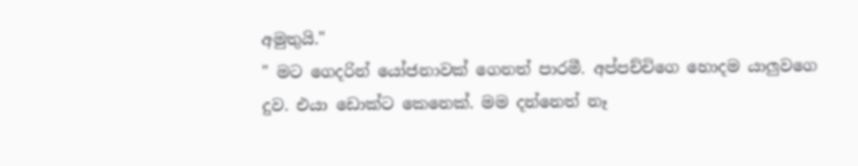අමුතුයි."
" මට ගෙදරින් යෝජනාවක් ගෙනත් පාරමී. අප්පච්චිගෙ හොදම යාලුවගෙ දුව. එයා ඩොක්ට කෙනෙක්. මම දන්නෙත් නෑ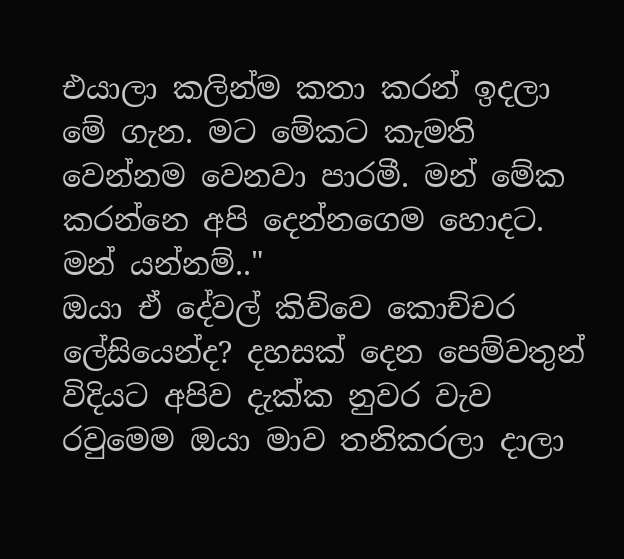එයාලා කලින්ම කතා කරන් ඉදලා මේ ගැන. මට මේකට කැමති වෙන්නම වෙනවා පාරමී. මන් මේක කරන්නෙ අපි දෙන්නගෙම හොදට. මන් යන්නම්.."
ඔයා ඒ දේවල් කිව්වෙ කොච්චර ලේසියෙන්ද? දහසක් දෙන පෙම්වතුන් විදියට අපිව දැක්ක නුවර වැව රවුමෙම ඔයා මාව තනිකරලා දාලා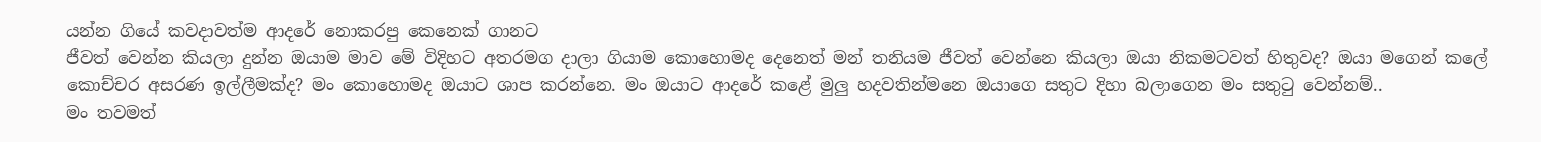යන්න ගියේ කවදාවත්ම ආදරේ නොකරපු කෙනෙක් ගානට
ජීවත් වෙන්න කියලා දුන්න ඔයාම මාව මේ විදිහට අතරමග දාලා ගියාම කොහොමද දෙනෙත් මන් තනියම ජීවත් වෙන්නෙ කියලා ඔයා නිකමටවත් හිතුවද? ඔයා මගෙන් කලේ කොච්චර අසරණ ඉල්ලීමක්ද? මං කොහොමද ඔයාට ශාප කරන්නෙ. මං ඔයාට ආදරේ කළේ මුලු හදවතින්මනෙ ඔයාගෙ සතුට දිහා බලාගෙන මං සතුටු වෙන්නම්..
මං තවමත්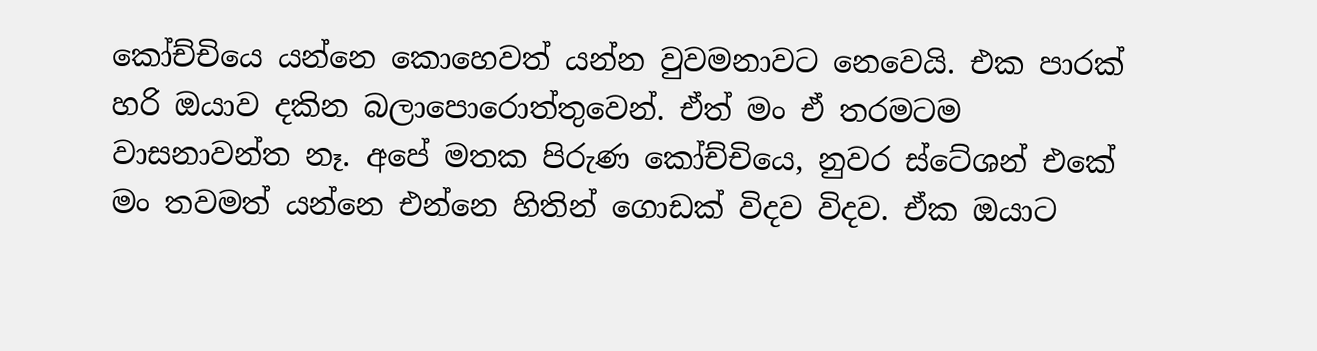කෝච්චියෙ යන්නෙ කොහෙවත් යන්න වුවමනාවට නෙවෙයි. එක පාරක් හරි ඔයාව දකින බලාපොරොත්තුවෙන්. ඒත් මං ඒ තරමටම වාසනාවන්ත නෑ. අපේ මතක පිරුණ කෝච්චියෙ, නුවර ස්ටේශන් එකේ මං තවමත් යන්නෙ එන්නෙ හිතින් ගොඩක් විදව විදව. ඒක ඔයාට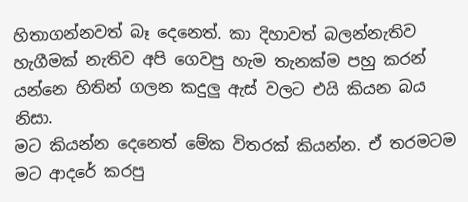හිතාගන්නවත් බෑ දෙනෙත්. කා දිහාවත් බලන්නැතිව හැගීමක් නැතිව අපි ගෙවපු හැම තැනක්ම පහු කරන් යන්නෙ හිතින් ගලන කදුලු ඇස් වලට එයි කියන බය නිසා.
මට කියන්න දෙනෙත් මේක විතරක් කියන්න. ඒ තරමටම මට ආදරේ කරපු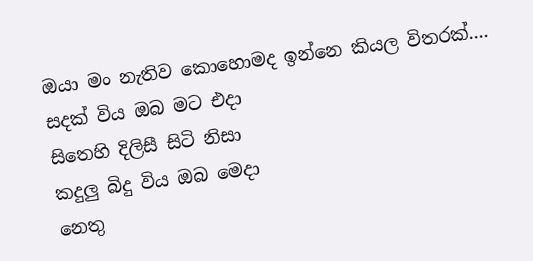ඔයා මං නැතිව කොහොමද ඉන්නෙ කියල විතරක්....
සදක් විය ඔබ මට එදා
සිතෙහි දිලිසී සිටි නිසා
කදුලු බිදු විය ඔබ මෙදා
නෙතු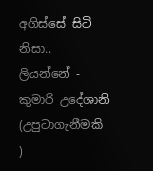අගිස්සේ සිටි නිසා..
ලියන්නේ - කුමාරි උදේශානි
(උපුටාගැනීමකි )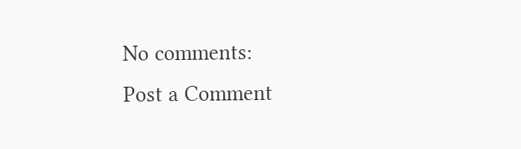No comments:
Post a Comment